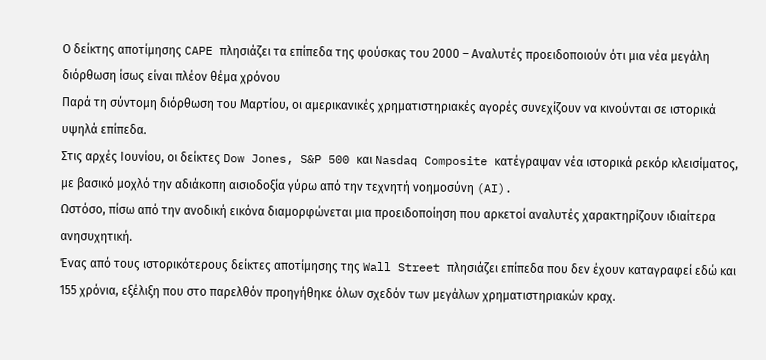Ο δείκτης αποτίμησης CAPE πλησιάζει τα επίπεδα της φούσκας του 2000 – Αναλυτές προειδοποιούν ότι μια νέα μεγάλη διόρθωση ίσως είναι πλέον θέμα χρόνου
Παρά τη σύντομη διόρθωση του Μαρτίου, οι αμερικανικές χρηματιστηριακές αγορές συνεχίζουν να κινούνται σε ιστορικά υψηλά επίπεδα.
Στις αρχές Ιουνίου, οι δείκτες Dow Jones, S&P 500 και Nasdaq Composite κατέγραψαν νέα ιστορικά ρεκόρ κλεισίματος, με βασικό μοχλό την αδιάκοπη αισιοδοξία γύρω από την τεχνητή νοημοσύνη (AI).
Ωστόσο, πίσω από την ανοδική εικόνα διαμορφώνεται μια προειδοποίηση που αρκετοί αναλυτές χαρακτηρίζουν ιδιαίτερα ανησυχητική.
Ένας από τους ιστορικότερους δείκτες αποτίμησης της Wall Street πλησιάζει επίπεδα που δεν έχουν καταγραφεί εδώ και 155 χρόνια, εξέλιξη που στο παρελθόν προηγήθηκε όλων σχεδόν των μεγάλων χρηματιστηριακών κραχ.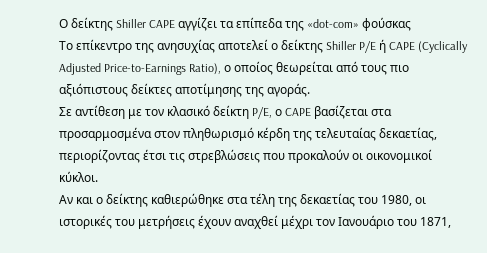Ο δείκτης Shiller CAPE αγγίζει τα επίπεδα της «dot-com» φούσκας
Το επίκεντρο της ανησυχίας αποτελεί ο δείκτης Shiller P/E ή CAPE (Cyclically Adjusted Price-to-Earnings Ratio), ο οποίος θεωρείται από τους πιο αξιόπιστους δείκτες αποτίμησης της αγοράς.
Σε αντίθεση με τον κλασικό δείκτη P/E, ο CAPE βασίζεται στα προσαρμοσμένα στον πληθωρισμό κέρδη της τελευταίας δεκαετίας, περιορίζοντας έτσι τις στρεβλώσεις που προκαλούν οι οικονομικοί κύκλοι.
Αν και ο δείκτης καθιερώθηκε στα τέλη της δεκαετίας του 1980, οι ιστορικές του μετρήσεις έχουν αναχθεί μέχρι τον Ιανουάριο του 1871,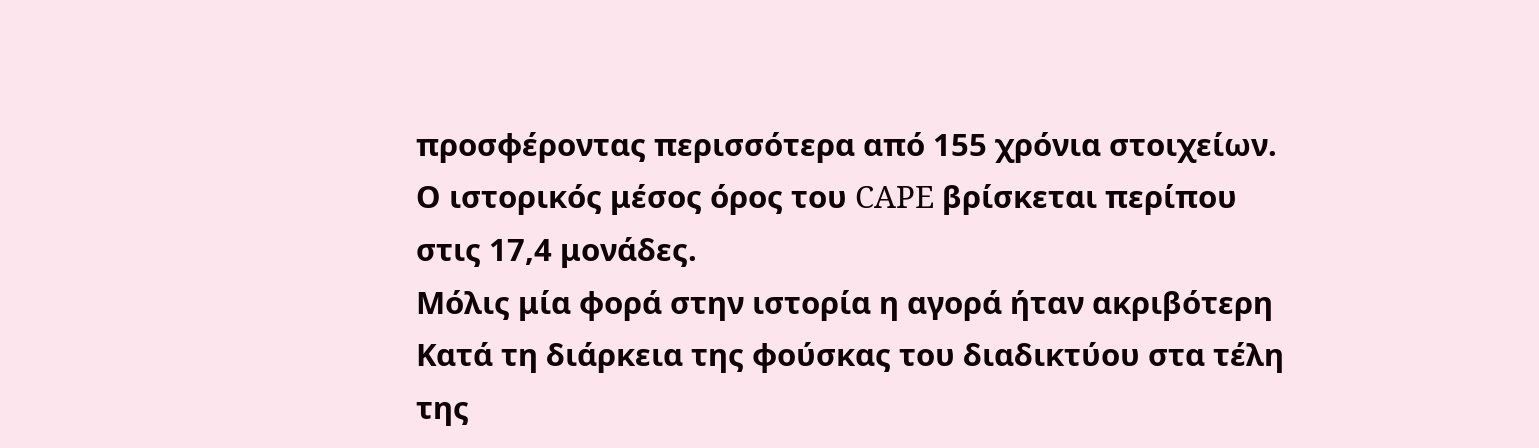προσφέροντας περισσότερα από 155 χρόνια στοιχείων.
Ο ιστορικός μέσος όρος του CAPE βρίσκεται περίπου στις 17,4 μονάδες.
Μόλις μία φορά στην ιστορία η αγορά ήταν ακριβότερη
Κατά τη διάρκεια της φούσκας του διαδικτύου στα τέλη της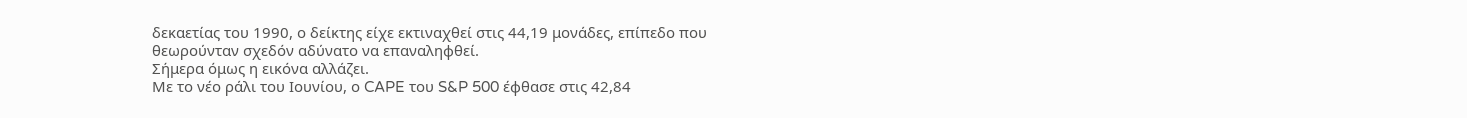δεκαετίας του 1990, ο δείκτης είχε εκτιναχθεί στις 44,19 μονάδες, επίπεδο που θεωρούνταν σχεδόν αδύνατο να επαναληφθεί.
Σήμερα όμως η εικόνα αλλάζει.
Με το νέο ράλι του Ιουνίου, ο CAPE του S&P 500 έφθασε στις 42,84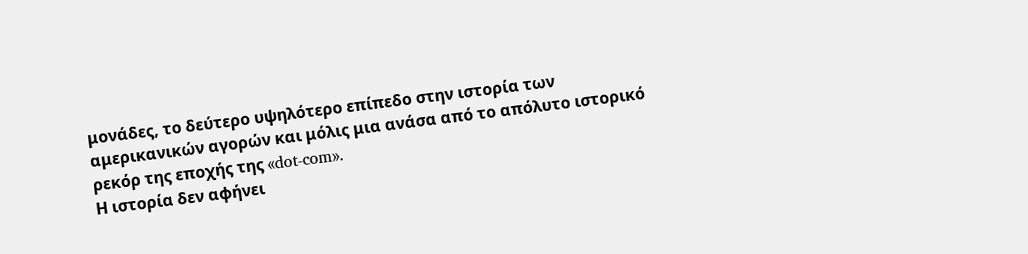μονάδες, το δεύτερο υψηλότερο επίπεδο στην ιστορία των αμερικανικών αγορών και μόλις μια ανάσα από το απόλυτο ιστορικό ρεκόρ της εποχής της «dot-com».
Η ιστορία δεν αφήνει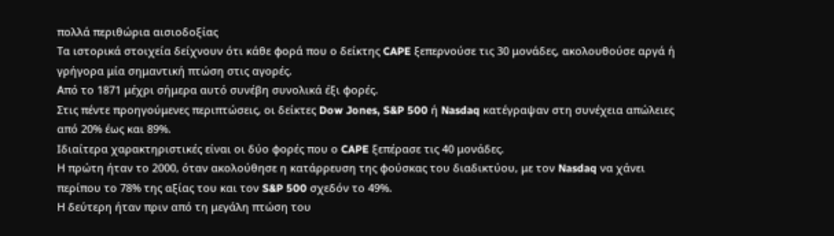πολλά περιθώρια αισιοδοξίας
Τα ιστορικά στοιχεία δείχνουν ότι κάθε φορά που ο δείκτης CAPE ξεπερνούσε τις 30 μονάδες, ακολουθούσε αργά ή γρήγορα μία σημαντική πτώση στις αγορές.
Από το 1871 μέχρι σήμερα αυτό συνέβη συνολικά έξι φορές.
Στις πέντε προηγούμενες περιπτώσεις, οι δείκτες Dow Jones, S&P 500 ή Nasdaq κατέγραψαν στη συνέχεια απώλειες από 20% έως και 89%.
Ιδιαίτερα χαρακτηριστικές είναι οι δύο φορές που ο CAPE ξεπέρασε τις 40 μονάδες.
Η πρώτη ήταν το 2000, όταν ακολούθησε η κατάρρευση της φούσκας του διαδικτύου, με τον Nasdaq να χάνει περίπου το 78% της αξίας του και τον S&P 500 σχεδόν το 49%.
Η δεύτερη ήταν πριν από τη μεγάλη πτώση του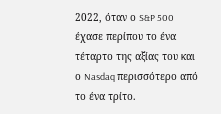2022, όταν ο S&P 500 έχασε περίπου το ένα τέταρτο της αξίας του και ο Nasdaq περισσότερο από το ένα τρίτο.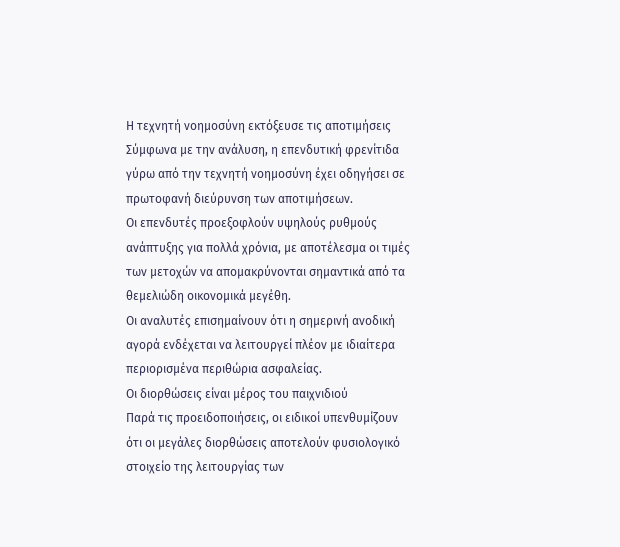Η τεχνητή νοημοσύνη εκτόξευσε τις αποτιμήσεις
Σύμφωνα με την ανάλυση, η επενδυτική φρενίτιδα γύρω από την τεχνητή νοημοσύνη έχει οδηγήσει σε πρωτοφανή διεύρυνση των αποτιμήσεων.
Οι επενδυτές προεξοφλούν υψηλούς ρυθμούς ανάπτυξης για πολλά χρόνια, με αποτέλεσμα οι τιμές των μετοχών να απομακρύνονται σημαντικά από τα θεμελιώδη οικονομικά μεγέθη.
Οι αναλυτές επισημαίνουν ότι η σημερινή ανοδική αγορά ενδέχεται να λειτουργεί πλέον με ιδιαίτερα περιορισμένα περιθώρια ασφαλείας.
Οι διορθώσεις είναι μέρος του παιχνιδιού
Παρά τις προειδοποιήσεις, οι ειδικοί υπενθυμίζουν ότι οι μεγάλες διορθώσεις αποτελούν φυσιολογικό στοιχείο της λειτουργίας των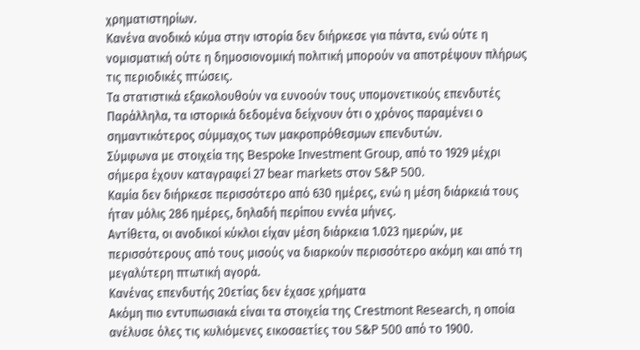χρηματιστηρίων.
Κανένα ανοδικό κύμα στην ιστορία δεν διήρκεσε για πάντα, ενώ ούτε η νομισματική ούτε η δημοσιονομική πολιτική μπορούν να αποτρέψουν πλήρως τις περιοδικές πτώσεις.
Τα στατιστικά εξακολουθούν να ευνοούν τους υπομονετικούς επενδυτές
Παράλληλα, τα ιστορικά δεδομένα δείχνουν ότι ο χρόνος παραμένει ο σημαντικότερος σύμμαχος των μακροπρόθεσμων επενδυτών.
Σύμφωνα με στοιχεία της Bespoke Investment Group, από το 1929 μέχρι σήμερα έχουν καταγραφεί 27 bear markets στον S&P 500.
Καμία δεν διήρκεσε περισσότερο από 630 ημέρες, ενώ η μέση διάρκειά τους ήταν μόλις 286 ημέρες, δηλαδή περίπου εννέα μήνες.
Αντίθετα, οι ανοδικοί κύκλοι είχαν μέση διάρκεια 1.023 ημερών, με περισσότερους από τους μισούς να διαρκούν περισσότερο ακόμη και από τη μεγαλύτερη πτωτική αγορά.
Κανένας επενδυτής 20ετίας δεν έχασε χρήματα
Ακόμη πιο εντυπωσιακά είναι τα στοιχεία της Crestmont Research, η οποία ανέλυσε όλες τις κυλιόμενες εικοσαετίες του S&P 500 από το 1900.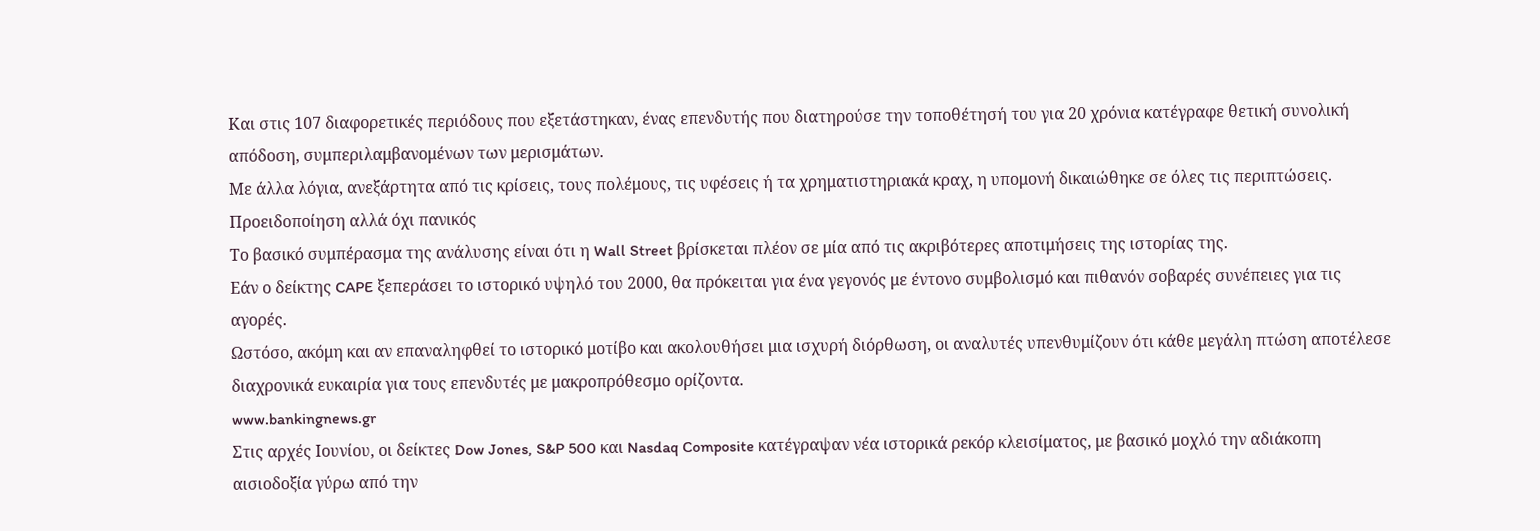Και στις 107 διαφορετικές περιόδους που εξετάστηκαν, ένας επενδυτής που διατηρούσε την τοποθέτησή του για 20 χρόνια κατέγραφε θετική συνολική απόδοση, συμπεριλαμβανομένων των μερισμάτων.
Με άλλα λόγια, ανεξάρτητα από τις κρίσεις, τους πολέμους, τις υφέσεις ή τα χρηματιστηριακά κραχ, η υπομονή δικαιώθηκε σε όλες τις περιπτώσεις.
Προειδοποίηση αλλά όχι πανικός
Το βασικό συμπέρασμα της ανάλυσης είναι ότι η Wall Street βρίσκεται πλέον σε μία από τις ακριβότερες αποτιμήσεις της ιστορίας της.
Εάν ο δείκτης CAPE ξεπεράσει το ιστορικό υψηλό του 2000, θα πρόκειται για ένα γεγονός με έντονο συμβολισμό και πιθανόν σοβαρές συνέπειες για τις αγορές.
Ωστόσο, ακόμη και αν επαναληφθεί το ιστορικό μοτίβο και ακολουθήσει μια ισχυρή διόρθωση, οι αναλυτές υπενθυμίζουν ότι κάθε μεγάλη πτώση αποτέλεσε διαχρονικά ευκαιρία για τους επενδυτές με μακροπρόθεσμο ορίζοντα.
www.bankingnews.gr
Στις αρχές Ιουνίου, οι δείκτες Dow Jones, S&P 500 και Nasdaq Composite κατέγραψαν νέα ιστορικά ρεκόρ κλεισίματος, με βασικό μοχλό την αδιάκοπη αισιοδοξία γύρω από την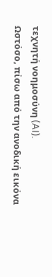τεχνητή νοημοσύνη (AI).
Ωστόσο, πίσω από την ανοδική εικόνα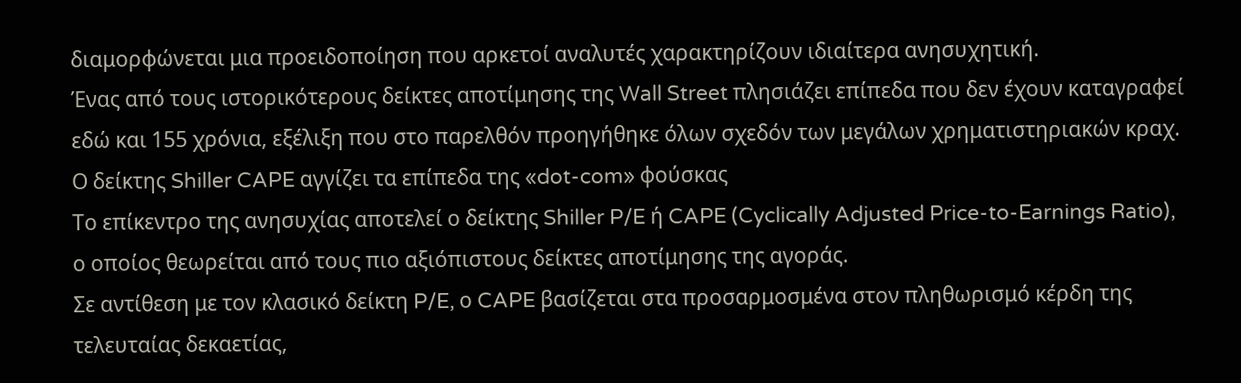διαμορφώνεται μια προειδοποίηση που αρκετοί αναλυτές χαρακτηρίζουν ιδιαίτερα ανησυχητική.
Ένας από τους ιστορικότερους δείκτες αποτίμησης της Wall Street πλησιάζει επίπεδα που δεν έχουν καταγραφεί εδώ και 155 χρόνια, εξέλιξη που στο παρελθόν προηγήθηκε όλων σχεδόν των μεγάλων χρηματιστηριακών κραχ.
Ο δείκτης Shiller CAPE αγγίζει τα επίπεδα της «dot-com» φούσκας
Το επίκεντρο της ανησυχίας αποτελεί ο δείκτης Shiller P/E ή CAPE (Cyclically Adjusted Price-to-Earnings Ratio), ο οποίος θεωρείται από τους πιο αξιόπιστους δείκτες αποτίμησης της αγοράς.
Σε αντίθεση με τον κλασικό δείκτη P/E, ο CAPE βασίζεται στα προσαρμοσμένα στον πληθωρισμό κέρδη της τελευταίας δεκαετίας,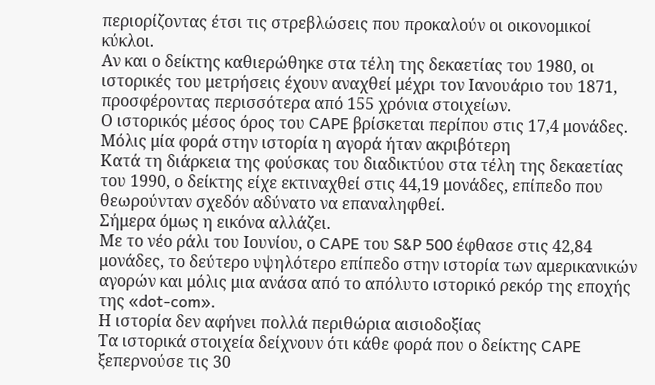περιορίζοντας έτσι τις στρεβλώσεις που προκαλούν οι οικονομικοί κύκλοι.
Αν και ο δείκτης καθιερώθηκε στα τέλη της δεκαετίας του 1980, οι ιστορικές του μετρήσεις έχουν αναχθεί μέχρι τον Ιανουάριο του 1871, προσφέροντας περισσότερα από 155 χρόνια στοιχείων.
Ο ιστορικός μέσος όρος του CAPE βρίσκεται περίπου στις 17,4 μονάδες.
Μόλις μία φορά στην ιστορία η αγορά ήταν ακριβότερη
Κατά τη διάρκεια της φούσκας του διαδικτύου στα τέλη της δεκαετίας του 1990, ο δείκτης είχε εκτιναχθεί στις 44,19 μονάδες, επίπεδο που θεωρούνταν σχεδόν αδύνατο να επαναληφθεί.
Σήμερα όμως η εικόνα αλλάζει.
Με το νέο ράλι του Ιουνίου, ο CAPE του S&P 500 έφθασε στις 42,84 μονάδες, το δεύτερο υψηλότερο επίπεδο στην ιστορία των αμερικανικών αγορών και μόλις μια ανάσα από το απόλυτο ιστορικό ρεκόρ της εποχής της «dot-com».
Η ιστορία δεν αφήνει πολλά περιθώρια αισιοδοξίας
Τα ιστορικά στοιχεία δείχνουν ότι κάθε φορά που ο δείκτης CAPE ξεπερνούσε τις 30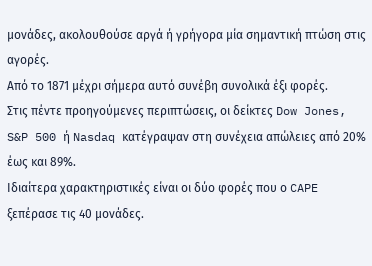μονάδες, ακολουθούσε αργά ή γρήγορα μία σημαντική πτώση στις αγορές.
Από το 1871 μέχρι σήμερα αυτό συνέβη συνολικά έξι φορές.
Στις πέντε προηγούμενες περιπτώσεις, οι δείκτες Dow Jones, S&P 500 ή Nasdaq κατέγραψαν στη συνέχεια απώλειες από 20% έως και 89%.
Ιδιαίτερα χαρακτηριστικές είναι οι δύο φορές που ο CAPE ξεπέρασε τις 40 μονάδες.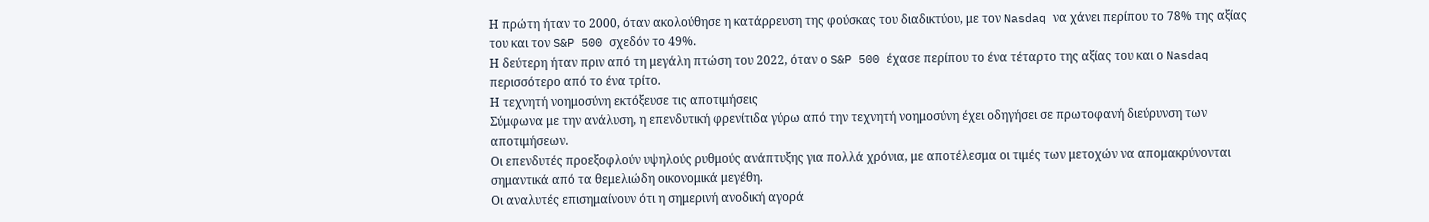Η πρώτη ήταν το 2000, όταν ακολούθησε η κατάρρευση της φούσκας του διαδικτύου, με τον Nasdaq να χάνει περίπου το 78% της αξίας του και τον S&P 500 σχεδόν το 49%.
Η δεύτερη ήταν πριν από τη μεγάλη πτώση του 2022, όταν ο S&P 500 έχασε περίπου το ένα τέταρτο της αξίας του και ο Nasdaq περισσότερο από το ένα τρίτο.
Η τεχνητή νοημοσύνη εκτόξευσε τις αποτιμήσεις
Σύμφωνα με την ανάλυση, η επενδυτική φρενίτιδα γύρω από την τεχνητή νοημοσύνη έχει οδηγήσει σε πρωτοφανή διεύρυνση των αποτιμήσεων.
Οι επενδυτές προεξοφλούν υψηλούς ρυθμούς ανάπτυξης για πολλά χρόνια, με αποτέλεσμα οι τιμές των μετοχών να απομακρύνονται σημαντικά από τα θεμελιώδη οικονομικά μεγέθη.
Οι αναλυτές επισημαίνουν ότι η σημερινή ανοδική αγορά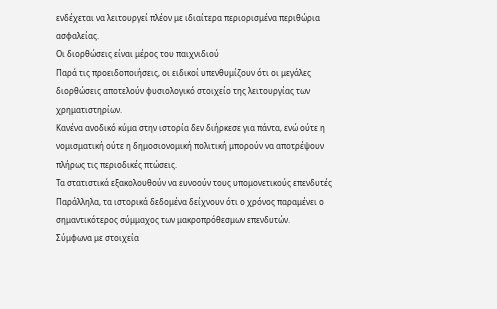ενδέχεται να λειτουργεί πλέον με ιδιαίτερα περιορισμένα περιθώρια ασφαλείας.
Οι διορθώσεις είναι μέρος του παιχνιδιού
Παρά τις προειδοποιήσεις, οι ειδικοί υπενθυμίζουν ότι οι μεγάλες διορθώσεις αποτελούν φυσιολογικό στοιχείο της λειτουργίας των χρηματιστηρίων.
Κανένα ανοδικό κύμα στην ιστορία δεν διήρκεσε για πάντα, ενώ ούτε η νομισματική ούτε η δημοσιονομική πολιτική μπορούν να αποτρέψουν πλήρως τις περιοδικές πτώσεις.
Τα στατιστικά εξακολουθούν να ευνοούν τους υπομονετικούς επενδυτές
Παράλληλα, τα ιστορικά δεδομένα δείχνουν ότι ο χρόνος παραμένει ο σημαντικότερος σύμμαχος των μακροπρόθεσμων επενδυτών.
Σύμφωνα με στοιχεία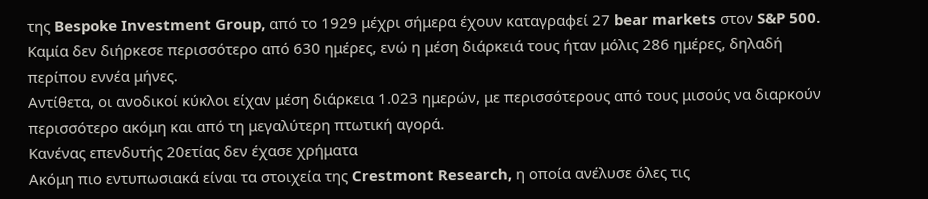της Bespoke Investment Group, από το 1929 μέχρι σήμερα έχουν καταγραφεί 27 bear markets στον S&P 500.
Καμία δεν διήρκεσε περισσότερο από 630 ημέρες, ενώ η μέση διάρκειά τους ήταν μόλις 286 ημέρες, δηλαδή περίπου εννέα μήνες.
Αντίθετα, οι ανοδικοί κύκλοι είχαν μέση διάρκεια 1.023 ημερών, με περισσότερους από τους μισούς να διαρκούν περισσότερο ακόμη και από τη μεγαλύτερη πτωτική αγορά.
Κανένας επενδυτής 20ετίας δεν έχασε χρήματα
Ακόμη πιο εντυπωσιακά είναι τα στοιχεία της Crestmont Research, η οποία ανέλυσε όλες τις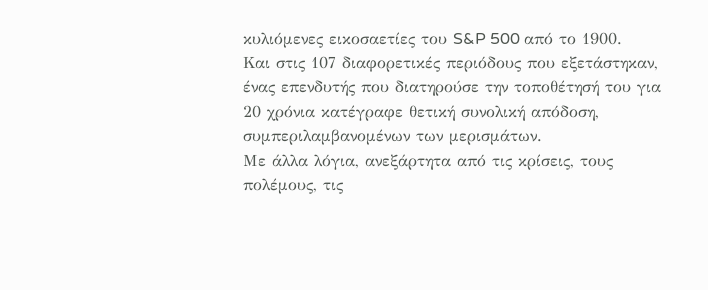κυλιόμενες εικοσαετίες του S&P 500 από το 1900.
Και στις 107 διαφορετικές περιόδους που εξετάστηκαν, ένας επενδυτής που διατηρούσε την τοποθέτησή του για 20 χρόνια κατέγραφε θετική συνολική απόδοση, συμπεριλαμβανομένων των μερισμάτων.
Με άλλα λόγια, ανεξάρτητα από τις κρίσεις, τους πολέμους, τις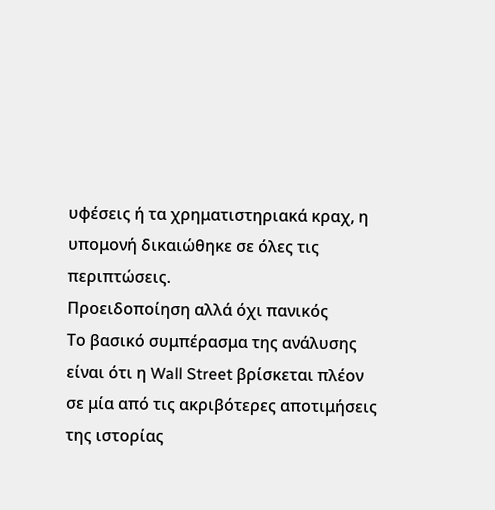υφέσεις ή τα χρηματιστηριακά κραχ, η υπομονή δικαιώθηκε σε όλες τις περιπτώσεις.
Προειδοποίηση αλλά όχι πανικός
Το βασικό συμπέρασμα της ανάλυσης είναι ότι η Wall Street βρίσκεται πλέον σε μία από τις ακριβότερες αποτιμήσεις της ιστορίας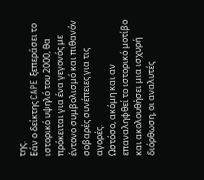της.
Εάν ο δείκτης CAPE ξεπεράσει το ιστορικό υψηλό του 2000, θα πρόκειται για ένα γεγονός με έντονο συμβολισμό και πιθανόν σοβαρές συνέπειες για τις αγορές.
Ωστόσο, ακόμη και αν επαναληφθεί το ιστορικό μοτίβο και ακολουθήσει μια ισχυρή διόρθωση, οι αναλυτές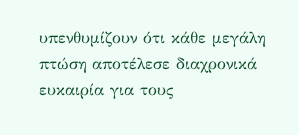υπενθυμίζουν ότι κάθε μεγάλη πτώση αποτέλεσε διαχρονικά ευκαιρία για τους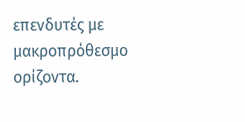επενδυτές με μακροπρόθεσμο ορίζοντα.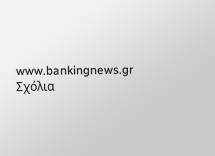www.bankingnews.gr
Σχόλια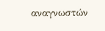αναγνωστών